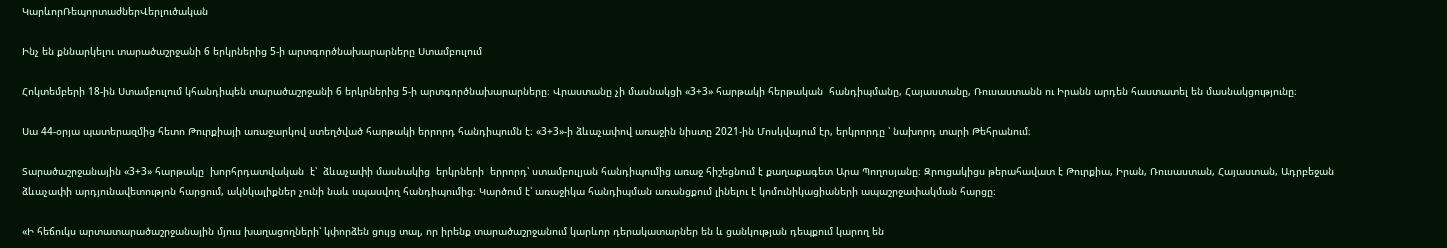ԿարևորՌեպորտաժներՎերլուծական

Ինչ են քննարկելու տարածաշրջանի 6 երկրներից 5-ի արտգործնախարարները Ստամբուլում

Հոկտեմբերի 18-ին Ստամբուլում կհանդիպեն տարածաշրջանի 6 երկրներից 5-ի արտգործնախարարները։ Վրաստանը չի մասնակցի «3+3» հարթակի հերթական  հանդիպմանը, Հայաստանը, Ռուսաստանն ու Իրանն արդեն հաստատել են մասնակցությունը։

Սա 44-օրյա պատերազմից հետո Թուրքիայի առաջարկով ստեղծված հարթակի երրորդ հանդիպումն է։ «3+3»-ի ձևաչափով առաջին նիստը 2021-ին Մոսկվայում էր, երկրորդը ՝ նախորդ տարի Թեհրանում։

Տարածաշրջանային «3+3» հարթակը  խորհրդատվական  է՝  ձևաչափի մասնակից  երկրների  երրորդ՝ ստամբուլյան հանդիպումից առաջ հիշեցնում է քաղաքագետ Արա Պողոսյանը։ Զրուցակիցս թերահավատ է Թուրքիա, Իրան, Ռուսաստան, Հայաստան, Ադրբեջան ձևաչափի արդյունավետությոն հարցում, ակնկալիքներ չունի նաև սպասվող հանդիպումից։ Կարծում է՝ առաջիկա հանդիպման առանցքում լինելու է կոմունիկացիաների ապաշրջափակման հարցը։

«Ի հեճուկս արտատարածաշրջանային մյուս խաղացողների՝ կփորձեն ցույց տալ, որ իրենք տարածաշրջանում կարևոր դերակատարներ են և ցանկության դեպքում կարող են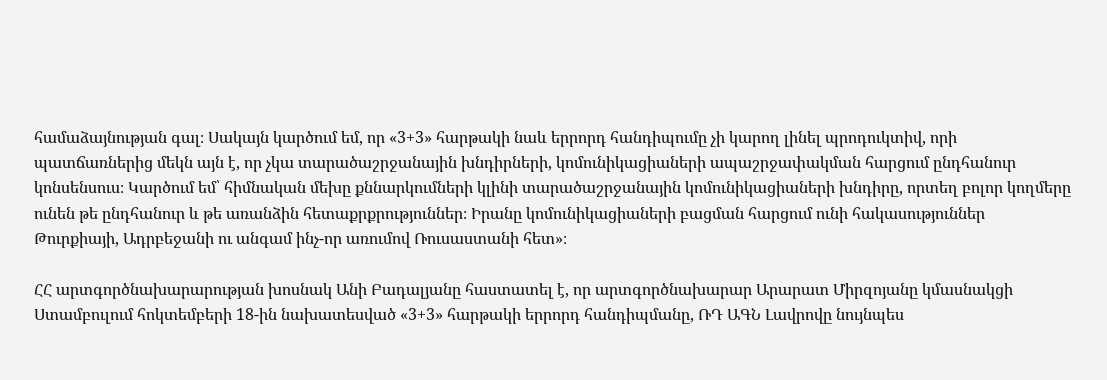համաձայնության գալ։ Սակայն կարծում եմ, որ «3+3» հարթակի նաև երրորդ հանդիպումը չի կարող լինել պրոդուկտիվ, որի պատճառներից մեկն այն է, որ չկա տարածաշրջանային խնդիրների, կոմունիկացիաների ապաշրջափակման հարցում ընդհանուր կոնսենսուս։ Կարծում եմ՝ հիմնական մեխը քննարկումների կլինի տարածաշրջանային կոմունիկացիաների խնդիրը, որտեղ բոլոր կողմերը ունեն թե ընդհանուր և թե առանձին հետաքրքրություններ։ Իրանը կոմունիկացիաների բացման հարցում ունի հակասություններ Թուրքիայի, Ադրբեջանի ու անգամ ինչ-որ առումով Ռուսաստանի հետ»։

ՀՀ արտգործնախարարության խոսնակ Անի Բադալյանը հաստատել է, որ արտգործնախարար Արարատ Միրզոյանը կմասնակցի Ստամբուլում հոկտեմբերի 18-ին նախատեսված «3+3» հարթակի երրորդ հանդիպմանը, ՌԴ ԱԳՆ Լավրովը նույնպես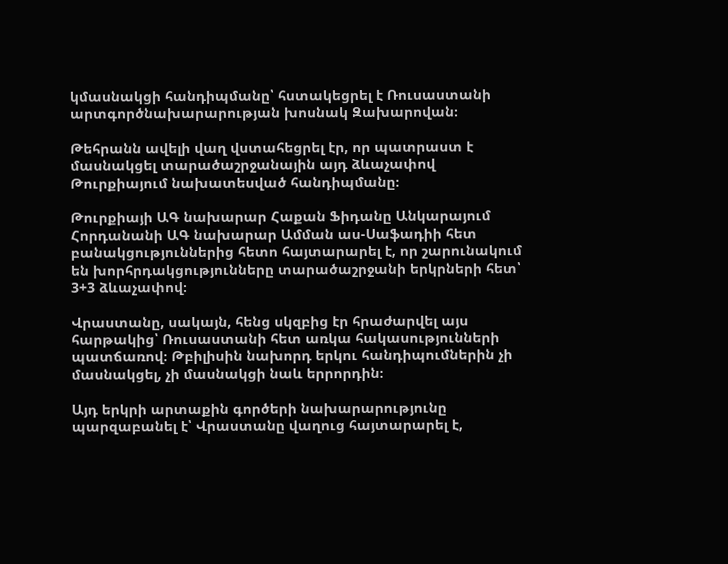կմասնակցի հանդիպմանը՝ հստակեցրել է Ռուսաստանի արտգործնախարարության խոսնակ Զախարովան։

Թեհրանն ավելի վաղ վստահեցրել էր, որ պատրաստ է մասնակցել տարածաշրջանային այդ ձևաչափով Թուրքիայում նախատեսված հանդիպմանը։

Թուրքիայի ԱԳ նախարար Հաքան Ֆիդանը Անկարայում Հորդանանի ԱԳ նախարար Ամման աս-Սաֆադիի հետ բանակցություններից հետո հայտարարել է, որ շարունակում են խորհրդակցությունները տարածաշրջանի երկրների հետ՝ 3+3 ձևաչափով։

Վրաստանը, սակայն, հենց սկզբից էր հրաժարվել այս հարթակից՝ Ռուսաստանի հետ առկա հակասությունների պատճառով։ Թբիլիսին նախորդ երկու հանդիպումներին չի մասնակցել, չի մասնակցի նաև երրորդին։

Այդ երկրի արտաքին գործերի նախարարությունը պարզաբանել է՝ Վրաստանը վաղուց հայտարարել է,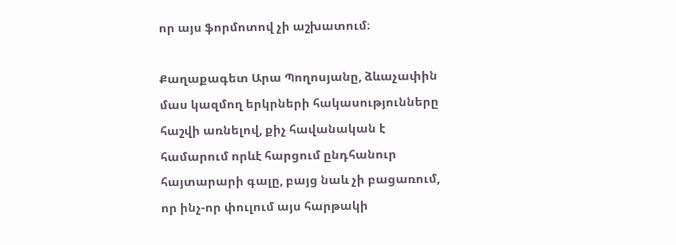որ այս ֆորմոտով չի աշխատում։

Քաղաքագետ Արա Պողոսյանը, ձևաչափին մաս կազմող երկրների հակասությունները հաշվի առնելով, քիչ հավանական է համարում որևէ հարցում ընդհանուր հայտարարի գալը, բայց նաև չի բացառում, որ ինչ-որ փուլում այս հարթակի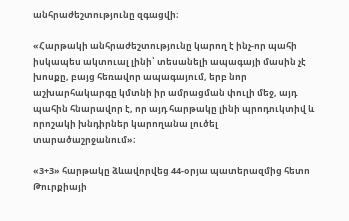անհրաժեշտությունը զգացվի։

«Հարթակի անհրաժեշտությունը կարող է ինչ-որ պահի իսկապես ակտուալ լինի՝ տեսանելի ապագայի մասին չէ խոսքը, բայց հեռավոր ապագայում, երբ նոր աշխարհակարգը կմտնի իր ամրացման փուլի մեջ, այդ պահին հնարավոր է, որ այդ հարթակը լինի պրոդուկտիվ և որոշակի խնդիրներ կարողանա լուծել տարածաշրջանում»։

«3+3» հարթակը ձևավորվեց 44-օրյա պատերազմից հետո Թուրքիայի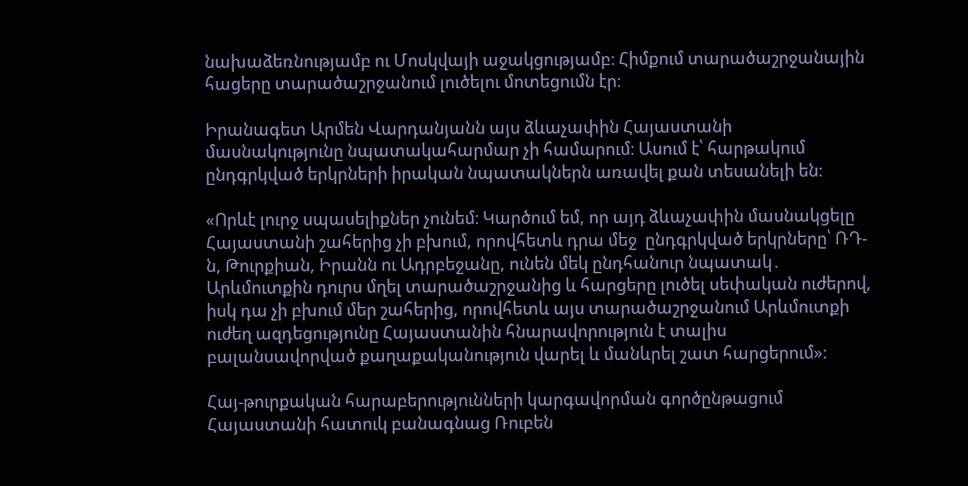նախաձեռնությամբ ու Մոսկվայի աջակցությամբ։ Հիմքում տարածաշրջանային հացերը տարածաշրջանում լուծելու մոտեցումն էր։

Իրանագետ Արմեն Վարդանյանն այս ձևաչափին Հայաստանի մասնակությունը նպատակահարմար չի համարում։ Ասում է՝ հարթակում ընդգրկված երկրների իրական նպատակներն առավել քան տեսանելի են։

«Որևէ լուրջ սպասելիքներ չունեմ։ Կարծում եմ, որ այդ ձևաչափին մասնակցելը Հայաստանի շահերից չի բխում, որովհետև դրա մեջ  ընդգրկված երկրները՝ ՌԴ-ն, Թուրքիան, Իրանն ու Ադրբեջանը, ունեն մեկ ընդհանուր նպատակ․ Արևմուտքին դուրս մղել տարածաշրջանից և հարցերը լուծել սեփական ուժերով, իսկ դա չի բխում մեր շահերից, որովհետև այս տարածաշրջանում Արևմուտքի ուժեղ ազդեցությունը Հայաստանին հնարավորություն է տալիս բալանսավորված քաղաքականություն վարել և մանևրել շատ հարցերում»։

Հայ-թուրքական հարաբերությունների կարգավորման գործընթացում Հայաստանի հատուկ բանագնաց Ռուբեն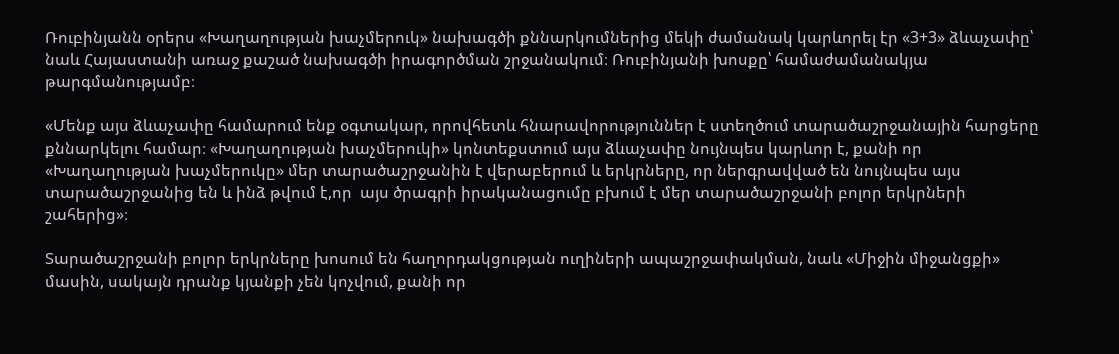Ռուբինյանն օրերս «Խաղաղության խաչմերուկ» նախագծի քննարկումներից մեկի ժամանակ կարևորել էր «3+3» ձևաչափը՝ նաև Հայաստանի առաջ քաշած նախագծի իրագործման շրջանակում։ Ռուբինյանի խոսքը՝ համաժամանակյա թարգմանությամբ։

«Մենք այս ձևաչափը համարում ենք օգտակար, որովհետև հնարավորություններ է ստեղծում տարածաշրջանային հարցերը քննարկելու համար։ «Խաղաղության խաչմերուկի» կոնտեքստում այս ձևաչափը նույնպես կարևոր է, քանի որ «Խաղաղության խաչմերուկը» մեր տարածաշրջանին է վերաբերում և երկրները, որ ներգրավված են նույնպես այս տարածաշրջանից են և ինձ թվում է,որ  այս ծրագրի իրականացումը բխում է մեր տարածաշրջանի բոլոր երկրների շահերից»։

Տարածաշրջանի բոլոր երկրները խոսում են հաղորդակցության ուղիների ապաշրջափակման, նաև «Միջին միջանցքի» մասին, սակայն դրանք կյանքի չեն կոչվում, քանի որ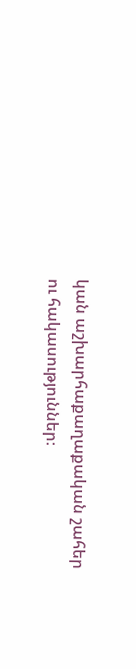կան աշխարհաքաղաքական շահեր ու հակասություններ։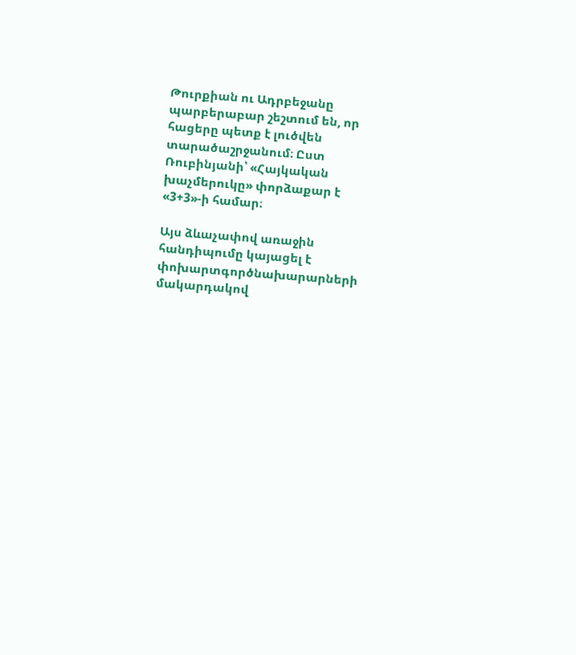Թուրքիան ու Ադրբեջանը պարբերաբար շեշտում են, որ հացերը պետք է լուծվեն տարածաշրջանում։ Ըստ Ռուբինյանի՝ «Հայկական խաչմերուկը» փորձաքար է «3+3»-ի համար։

Այս ձևաչափով առաջին հանդիպումը կայացել է փոխարտգործնախարարների մակարդակով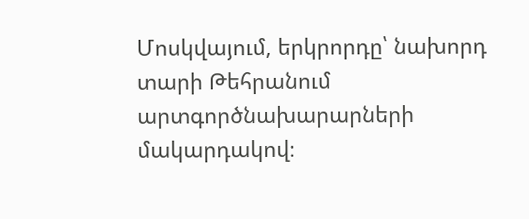Մոսկվայում, երկրորդը՝ նախորդ տարի Թեհրանում արտգործնախարարների մակարդակով։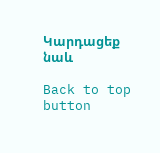Կարդացեք նաև

Back to top button